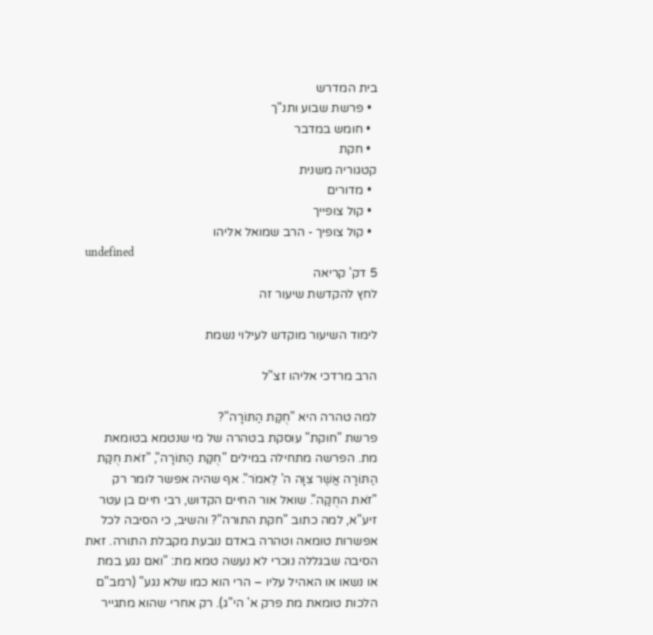בית המדרש
  • פרשת שבוע ותנ"ך
  • חומש במדבר
  • חקת
קטגוריה משנית
  • מדורים
  • קול צופייך
  • קול צופיך - הרב שמואל אליהו
undefined
5 דק' קריאה
לחץ להקדשת שיעור זה

לימוד השיעור מוקדש לעילוי נשמת

הרב מרדכי אליהו זצ"ל

למה טהרה היא "חֻקַּת הַתּוֹרָה"?
פרשת "חוקת" עוסקת בטהרה של מי שנטמא בטומאת מת. הפרשה מתחילה במילים "חֻקַּת הַתּוֹרָה", "זֹאת חֻקַּת הַתּוֹרָה אֲשֶׁר צִוָּה ה' לֵאמֹר". אף שהיה אפשר לומר רק "זֹאת החֻקַּה". שואל אור החיים הקדוש, רבי חיים בן עטר זיע"א, למה כתוב "חקת התורה"? והשיב, כי הסיבה לכל אפשרות טומאה וטהרה באדם נובעת מקבלת התורה. זאת הסיבה שבגללה נוכרי לא נעשה טמא מת: "ואם נגע במת או נשאו או האהיל עליו – הרי הוא כמו שלא נגע" (רמב"ם הלכות טומאת מת פרק א' הי"ג). רק אחרי שהוא מתגייר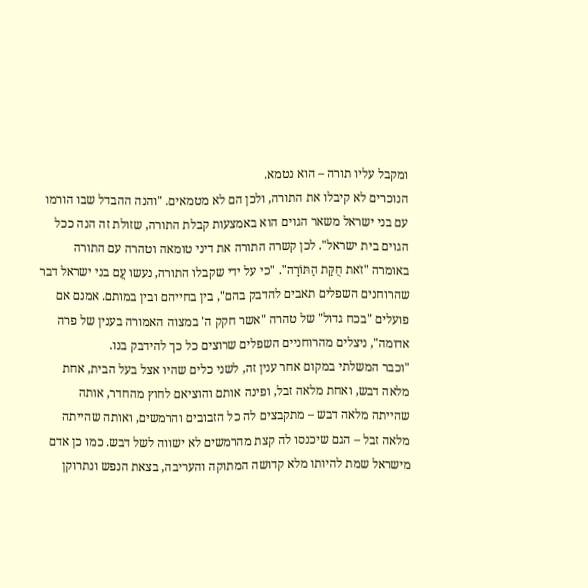ומקבל עליו תורה – הוא נטמא.
הנוכרים לא קיבלו את התורה, ולכן הם לא מטמאים. "והנה ההבדל שבו הורמו עם בני ישראל משאר הגוים הוא באמצעות קבלת התורה, שזולת זה הנה ככל הגוים בית ישראל". לכן קשרה התורה את דיני טומאה וטהרה עם התורה באומרה "זֹאת חֻקַּת הַתּוֹרָה". "כי על ידי שקבלו התורה, נעשו עֲם בני ישראל דבר שהרוחנים השפלים תאבים להדבק בהם", בין בחייהם ובין במותם. אמנם אם פועלים "בכח גדול" של טהרה "אשר חקק ה' במצוה האמורה בענין של פרה אדומה", ניצלים מהרוחניים השפלים שרוצים כל כך להידבק בנו.
"וכבר המשלתי במקום אחר ענין זה, לשני כלים שהיו אצל בעל הבית, אחת מלאה דבש, ואחת מלאה זבל, ופינה אותם והוציאם לחוץ מהחדר, אותה שהייתה מלאה דבש – מתקבצים לה כל הזבובים והרמשים, ואותה שהייתה מלאה זבל – הגם שיכנסו לה קצת מהרמשים לא ישווה לשל דבש. כמו כן אדם מישראל שמת להיותו מלא קדושה המתוקה והעריבה, בצאת הנפש ונתרוקן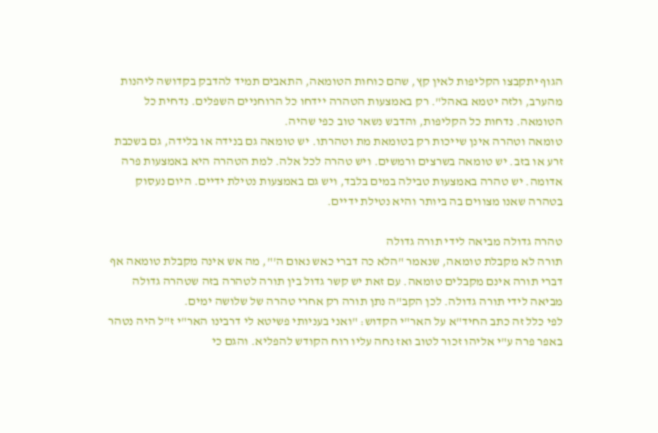הגוף יתקבצו הקליפות לאין קץ, שהם כוחות הטומאה, התאבים תמיד להדבק בקדושה ליהנות מהערב, ולזה יטמא באהל". רק באמצעות הטהרה יידחו כל הרוחניים השפלים. נדחית כל הטומאה. נדחות כל הקליפות, והדבש נשאר טוב כפי שהיה.
טומאה וטהרה אינן שייכות רק בטומאת מת וטהרתו. יש טומאה גם בנידה או בלידה, גם בשכבת זרע או בזב. יש טומאה בשרצים ורמשים. ויש טהרה לכל אלה. למת הטהרה היא באמצעות פרה אדומה. יש טהרה באמצעות טבילה במים בלבד, ויש גם באמצעות נטילת ידיים. היום נעסוק בטהרה שאנו מצווים בה ביותר והיא נטילת ידיים.

טהרה גדולה מביאה לידי תורה גדולה
תורה לא מקבלת טומאה, שנאמר "הלא כה דברי כאש נאום ה'", מה אש אינה מקבלת טומאה אף דברי תורה אינם מקבלים טומאה. עם זאת יש קשר גדול בין תורה לטהרה בזה שטהרה גדולה מביאה לידי תורה גדולה. לכן הקב"ה נתן תורה רק אחרי טהרה של שלושה ימים.
לפי כלל זה כתב החיד"א על האר"י הקדוש: "ואני בעניותי פשיטא לי דרבינו האר"י ז"ל היה נטהר באפר פרה ע"י אליהו זכור לטוב ואז נחה עליו רוח הקודש להפליא. והגם כי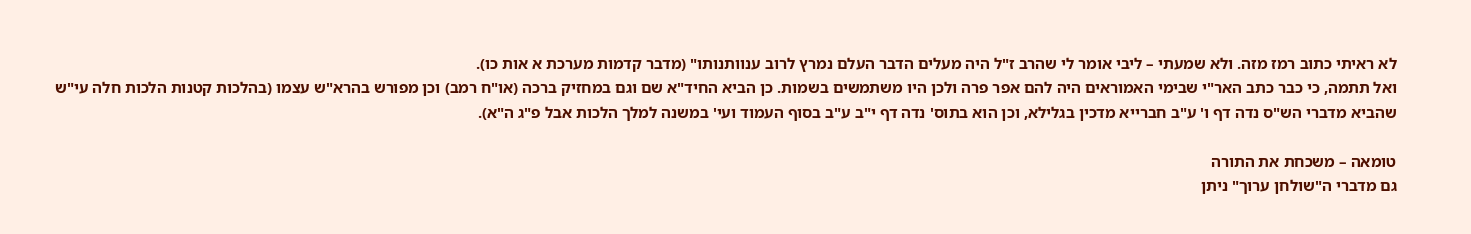לא ראיתי כתוב רמז מזה. ולא שמעתי – ליבי אומר לי שהרב ז"ל היה מעלים הדבר העלם נמרץ לרוב ענוותנותו" (מדבר קדמות מערכת א אות כו).
ואל תתמה, כי כבר כתב האר"י שבימי האמוראים היה להם אפר פרה ולכן היו משתמשים בשמות. כן הביא החיד"א שם וגם במחזיק ברכה (או"ח רמב) וכן מפורש בהרא"ש עצמו (בהלכות קטנות הלכות חלה עי"ש שהביא מדברי הש"ס נדה דף ו' ע"ב חברייא מדכין בגלילא, וכן הוא בתוס' נדה דף י"ב ע"ב בסוף העמוד ועי' במשנה למלך הלכות אבל פ"ג ה"א).

טומאה – משכחת את התורה
גם מדברי ה"שולחן ערוך" ניתן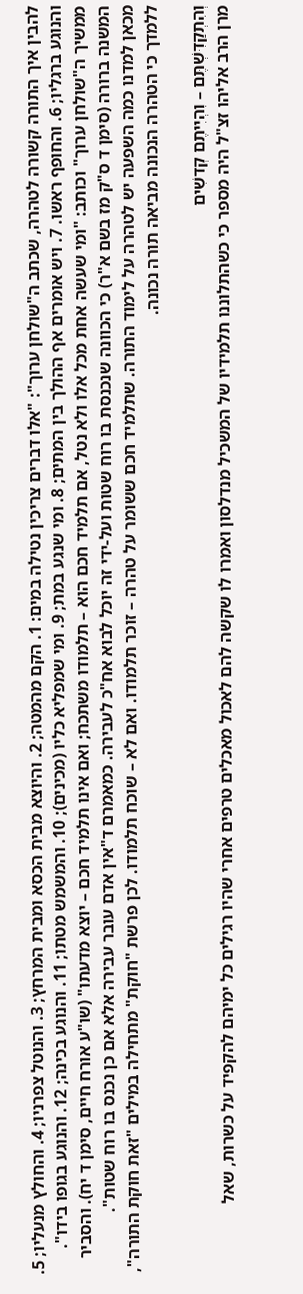להבין איך התורה קשורה לטהרה, שכתב ה"שולחן ערוך": "אלו דברים צריכין נטילה במים: 1. הקם מהמטה; 2. והיוצא מבית הכסא ומבית המרחץ; 3. והנוטל צפרניו; 4. והחולץ מנעליו; 5. והנוגע ברגליו; 6. והחופף ראשו. 7. ויש אומרים אף ההולך בין המתים; 8. ומי שנגע במת; 9. ומי שמפליא כליו (מכינים); 10. והמשמש מטתו; 11. והנוגע בכינה; 12. והנוגע בגופו בידו".
ממשיך ה"שולחן ערוך" וכותב: "ומי שעשה אחת מכל אלו ולא נטל, אם תלמיד חכם הוא – תלמודו משתכח; ואם אינו תלמיד חכם – יוצא מדעתו" (שו"ע אורח חיים, סימן ד יח). והסביר המשנה ברורה (סימן ד ס"ק מז בשם א"ר) כי הכוונה שנכנסת בו רוח שטות ועל-ידי זה יוכל לבוא אח"כ לעבירה. כמאמרם ד"אין אדם עובר עבירה אלא אם כן נכנס בו רוח שטות".
מכאן למדנו כמה השפעה יש לטהרה על לימוד התורה. שתלמיד חכם ששומר על טהרה – זוכר תלמודו. ואם לא – שוכח תלמודו. לכן פרשת "חוקת" מתחילה במילים "זאת חוקת התורה", ללמדך כי הטהרה הנכונה מביאה תורה נכונה.

וְהִתְקַדִּשְׁתֶּם – וִהְיִיתֶם קְדשִׁים
מרן הרב אליהו זצ"ל היה מספר כי כשהתלוננו תלמידיו של המשכיל מנדלסון ואמרו לו שקשה להם לאכול מאכלים טרפים אחרי שהיו רגילים כל ימיהם להקפיד על כשרות, שאל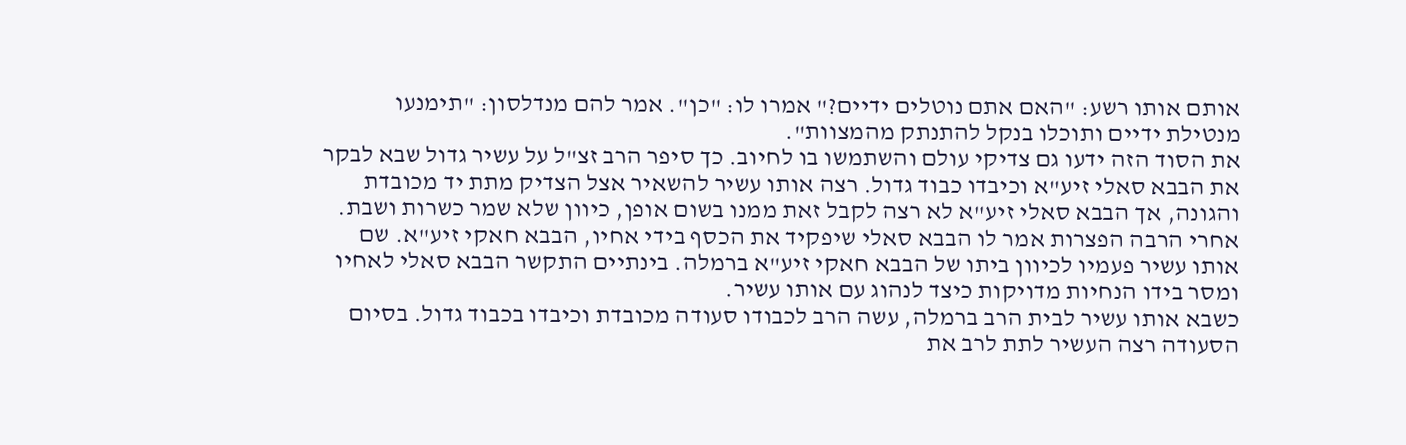אותם אותו רשע: "האם אתם נוטלים ידיים?" אמרו לו: "כן". אמר להם מנדלסון: "תימנעו מנטילת ידיים ותוכלו בנקל להתנתק מהמצוות".
את הסוד הזה ידעו גם צדיקי עולם והשתמשו בו לחיוב. כך סיפר הרב זצ"ל על עשיר גדול שבא לבקר את הבבא סאלי זיע"א וכיבדו כבוד גדול. רצה אותו עשיר להשאיר אצל הצדיק מתת יד מכובדת והגונה, אך הבבא סאלי זיע"א לא רצה לקבל זאת ממנו בשום אופן, כיוון שלא שמר כשרות ושבת. אחרי הרבה הפצרות אמר לו הבבא סאלי שיפקיד את הכסף בידי אחיו, הבבא חאקי זיע"א. שם אותו עשיר פעמיו לכיוון ביתו של הבבא חאקי זיע"א ברמלה. בינתיים התקשר הבבא סאלי לאחיו ומסר בידו הנחיות מדויקות כיצד לנהוג עם אותו עשיר.
כשבא אותו עשיר לבית הרב ברמלה, עשה הרב לכבודו סעודה מכובדת וכיבדו בכבוד גדול. בסיום הסעודה רצה העשיר לתת לרב את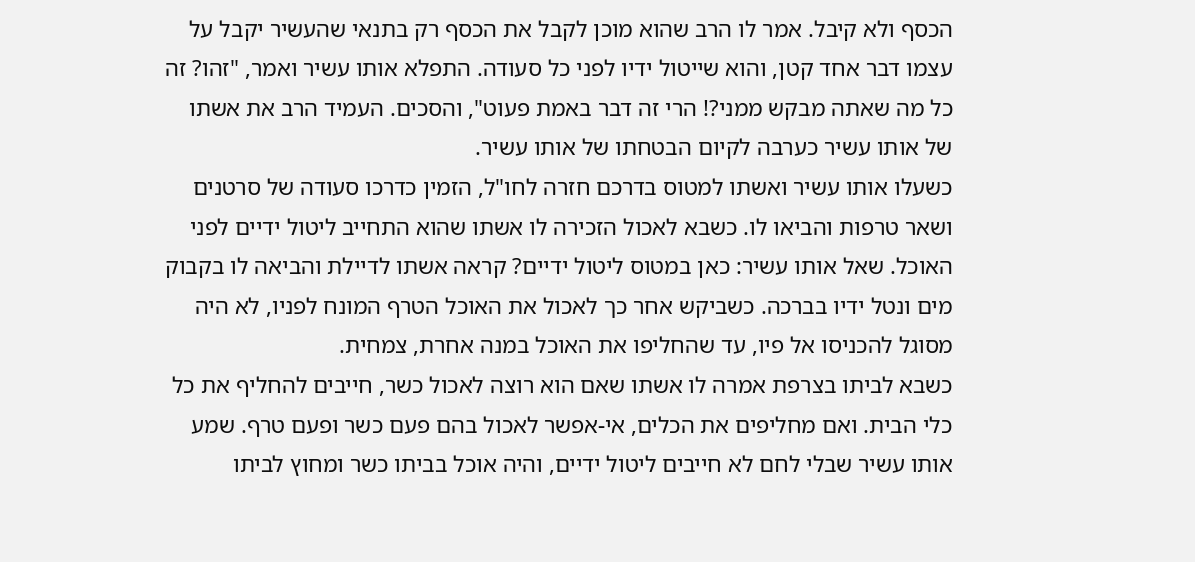הכסף ולא קיבל. אמר לו הרב שהוא מוכן לקבל את הכסף רק בתנאי שהעשיר יקבל על עצמו דבר אחד קטן, והוא שייטול ידיו לפני כל סעודה. התפלא אותו עשיר ואמר, "זהו? זה כל מה שאתה מבקש ממני?! הרי זה דבר באמת פעוט", והסכים. העמיד הרב את אשתו של אותו עשיר כערבה לקיום הבטחתו של אותו עשיר.
כשעלו אותו עשיר ואשתו למטוס בדרכם חזרה לחו"ל, הזמין כדרכו סעודה של סרטנים ושאר טרפות והביאו לו. כשבא לאכול הזכירה לו אשתו שהוא התחייב ליטול ידיים לפני האוכל. שאל אותו עשיר: כאן במטוס ליטול ידיים? קראה אשתו לדיילת והביאה לו בקבוק מים ונטל ידיו בברכה. כשביקש אחר כך לאכול את האוכל הטרף המונח לפניו, לא היה מסוגל להכניסו אל פיו, עד שהחליפו את האוכל במנה אחרת, צמחית.
כשבא לביתו בצרפת אמרה לו אשתו שאם הוא רוצה לאכול כשר, חייבים להחליף את כל כלי הבית. ואם מחליפים את הכלים, אי-אפשר לאכול בהם פעם כשר ופעם טרף. שמע אותו עשיר שבלי לחם לא חייבים ליטול ידיים, והיה אוכל בביתו כשר ומחוץ לביתו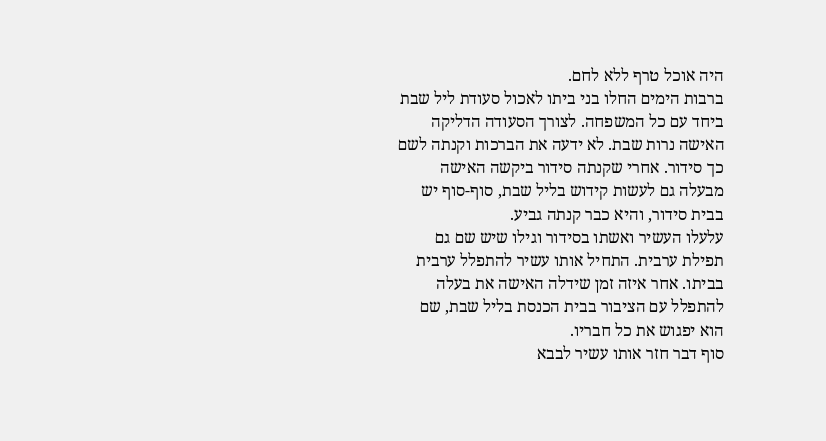היה אוכל טרף ללא לחם.
ברבות הימים החלו בני ביתו לאכול סעודת ליל שבת ביחד עם כל המשפחה. לצורך הסעודה הדליקה האישה נרות שבת. לא ידעה את הברכות וקנתה לשם כך סידור. אחרי שקנתה סידור ביקשה האישה מבעלה גם לעשות קידוש בליל שבת, סוף-סוף יש בבית סידור, והיא כבר קנתה גביע.
עלעלו העשיר ואשתו בסידור וגילו שיש שם גם תפילת ערבית. התחיל אותו עשיר להתפלל ערבית בביתו. אחר איזה זמן שידלה האישה את בעלה להתפלל עם הציבור בבית הכנסת בליל שבת, שם הוא יפגוש את כל חבריו.
סוף דבר חזר אותו עשיר לבבא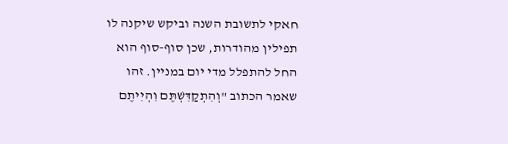חאקי לתשובת השנה וביקש שיקנה לו תפילין מהודרות, שכן סוף-סוף הוא החל להתפלל מדי יום במניין. זהו שאמר הכתוב "וְהִתְקַדִּשְׁתֶּם וִהְיִיתֶם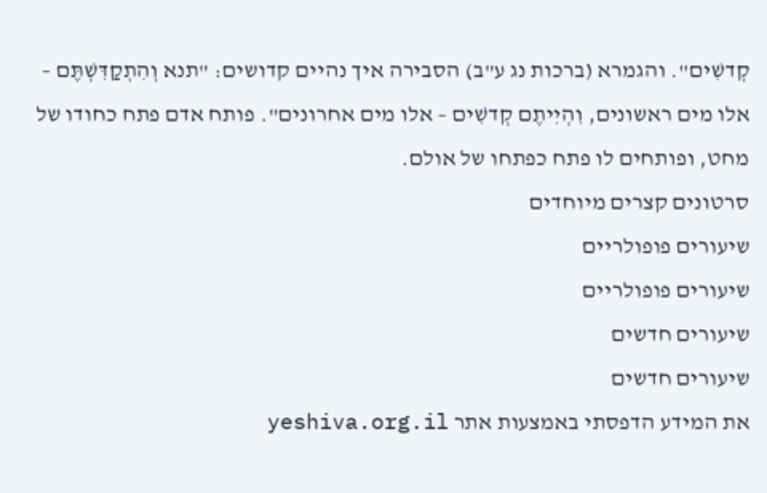קְדשִׁים". והגמרא (ברכות נג ע"ב) הסבירה איך נהיים קדושים: "תנא וְהִתְקַדִּשְׁתֶּם – אלו מים ראשונים, וִהְיִיתֶם קְדשִׁים – אלו מים אחרונים". פותח אדם פתח כחודו של מחט, ופותחים לו פתח כפתחו של אולם.
סרטונים קצרים מיוחדים
שיעורים פופולריים
שיעורים פופולריים
שיעורים חדשים
שיעורים חדשים
את המידע הדפסתי באמצעות אתר yeshiva.org.il